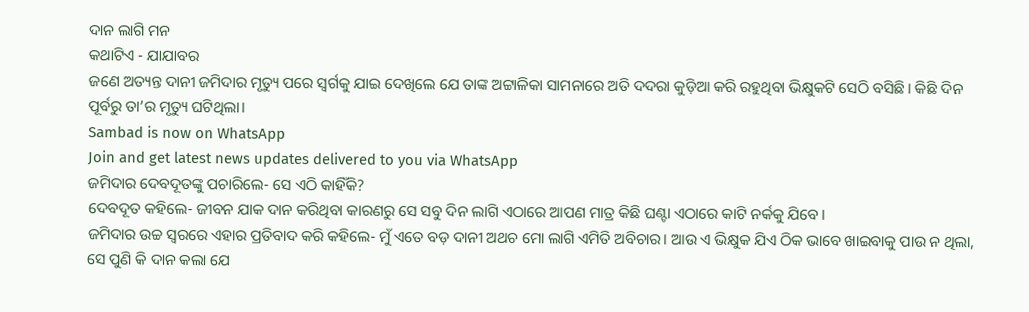ଦାନ ଲାଗି ମନ
କଥାଟିଏ - ଯାଯାବର
ଜଣେ ଅତ୍ୟନ୍ତ ଦାନୀ ଜମିଦାର ମୃତ୍ୟୁ ପରେ ସ୍ବର୍ଗକୁ ଯାଇ ଦେଖିଲେ ଯେ ତାଙ୍କ ଅଟ୍ଟାଳିକା ସାମନାରେ ଅତି ଦଦରା କୁଡ଼ିଆ କରି ରହୁଥିବା ଭିକ୍ଷୁକଟି ସେଠି ବସିଛି। କିଛି ଦିନ ପୂର୍ବରୁ ତା’ର ମୃତ୍ୟୁ ଘଟିଥିଲା।
Sambad is now on WhatsApp
Join and get latest news updates delivered to you via WhatsApp
ଜମିଦାର ଦେବଦୂତଙ୍କୁ ପଚାରିଲେ- ସେ ଏଠି କାହିଁକି?
ଦେବଦୂତ କହିଲେ- ଜୀବନ ଯାକ ଦାନ କରିଥିବା କାରଣରୁ ସେ ସବୁ ଦିନ ଲାଗି ଏଠାରେ ଆପଣ ମାତ୍ର କିଛି ଘଣ୍ଟା ଏଠାରେ କାଟି ନର୍କକୁ ଯିବେ।
ଜମିଦାର ଉଚ୍ଚ ସ୍ବରରେ ଏହାର ପ୍ରତିବାଦ କରି କହିଲେ- ମୁଁ ଏତେ ବଡ଼ ଦାନୀ ଅଥଚ ମୋ ଲାଗି ଏମିତି ଅବିଚାର। ଆଉ ଏ ଭିକ୍ଷୁକ ଯିଏ ଠିକ ଭାବେ ଖାଇବାକୁ ପାଉ ନ ଥିଲା, ସେ ପୁଣି କି ଦାନ କଲା ଯେ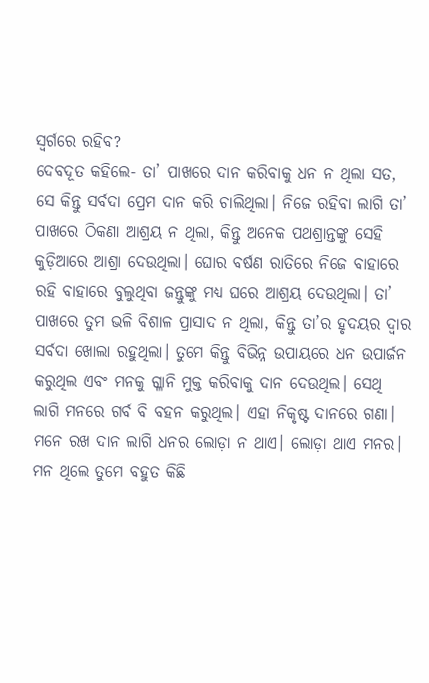ସ୍ବର୍ଗରେ ରହିବ?
ଦେବଦୂତ କହିଲେ- ତା’ ପାଖରେ ଦାନ କରିବାକୁ ଧନ ନ ଥିଲା ସତ, ସେ କିନ୍ତୁ ସର୍ବଦା ପ୍ରେମ ଦାନ କରି ଚାଲିଥିଲା। ନିଜେ ରହିବା ଲାଗି ତା’ ପାଖରେ ଠିକଣା ଆଶ୍ରୟ ନ ଥିଲା, କିନ୍ତୁ ଅନେକ ପଥଶ୍ରାନ୍ତଙ୍କୁ ସେହି କୁଡ଼ିଆରେ ଆଶ୍ରା ଦେଉଥିଲା। ଘୋର ବର୍ଷଣ ରାତିରେ ନିଜେ ବାହାରେ ରହି ବାହାରେ ବୁଲୁଥିବା ଜନ୍ତୁଙ୍କୁ ମଧ୍ୟ ଘରେ ଆଶ୍ରୟ ଦେଉଥିଲା। ତା’ ପାଖରେ ତୁମ ଭଳି ବିଶାଳ ପ୍ରାସାଦ ନ ଥିଲା, କିନ୍ତୁ ତା’ର ହୃଦୟର ଦ୍ବାର ସର୍ବଦା ଖୋଲା ରହୁଥିଲା। ତୁମେ କିନ୍ତୁ ବିଭିନ୍ନ ଉପାୟରେ ଧନ ଉପାର୍ଜନ କରୁଥିଲ ଏବଂ ମନକୁ ଗ୍ଳାନି ମୁକ୍ତ କରିବାକୁ ଦାନ ଦେଉଥିଲ। ସେଥି ଲାଗି ମନରେ ଗର୍ବ ବି ବହନ କରୁଥିଲ। ଏହା ନିକୃଷ୍ଟ ଦାନରେ ଗଣା। ମନେ ରଖ ଦାନ ଲାଗି ଧନର ଲୋଡ଼ା ନ ଥାଏ। ଲୋଡ଼ା ଥାଏ ମନର। ମନ ଥିଲେ ତୁମେ ବହୁତ କିଛି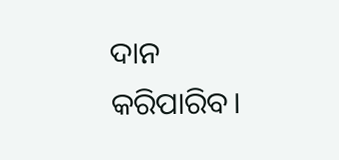ଦାନ କରିପାରିବ।